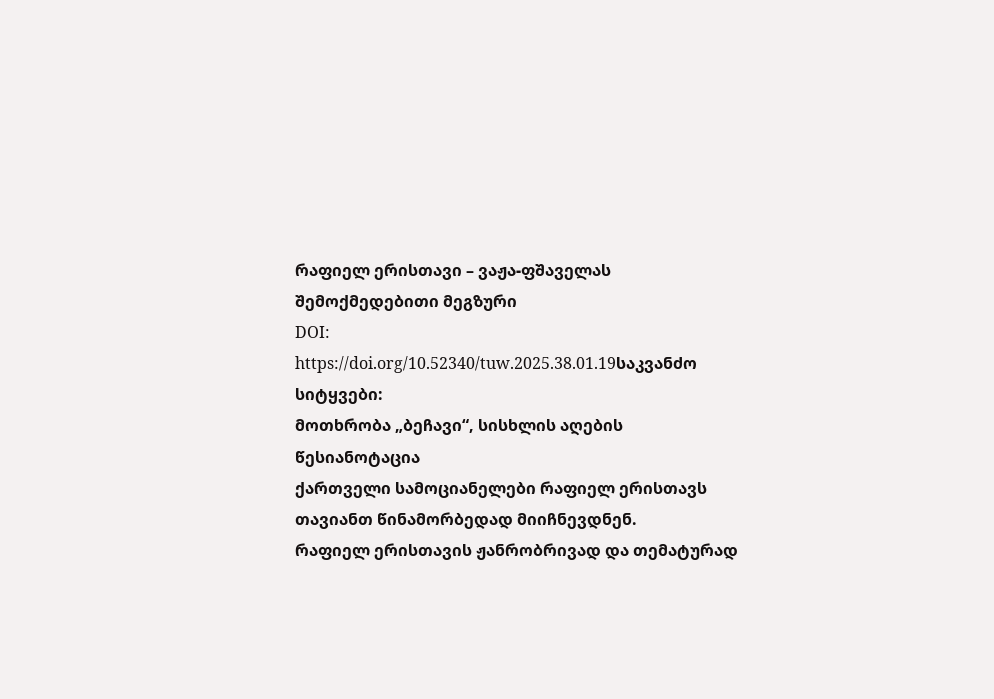რაფიელ ერისთავი – ვაჟა-ფშაველას შემოქმედებითი მეგზური
DOI:
https://doi.org/10.52340/tuw.2025.38.01.19საკვანძო სიტყვები:
მოთხრობა „ბეჩავი“, სისხლის აღების წესიანოტაცია
ქართველი სამოციანელები რაფიელ ერისთავს თავიანთ წინამორბედად მიიჩნევდნენ.
რაფიელ ერისთავის ჟანრობრივად და თემატურად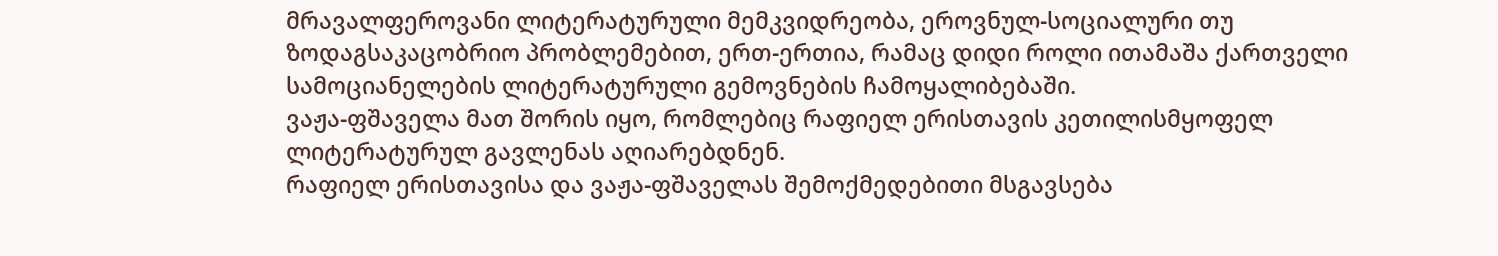მრავალფეროვანი ლიტერატურული მემკვიდრეობა, ეროვნულ-სოციალური თუ ზოდაგსაკაცობრიო პრობლემებით, ერთ-ერთია, რამაც დიდი როლი ითამაშა ქართველი სამოციანელების ლიტერატურული გემოვნების ჩამოყალიბებაში.
ვაჟა-ფშაველა მათ შორის იყო, რომლებიც რაფიელ ერისთავის კეთილისმყოფელ ლიტერატურულ გავლენას აღიარებდნენ.
რაფიელ ერისთავისა და ვაჟა-ფშაველას შემოქმედებითი მსგავსება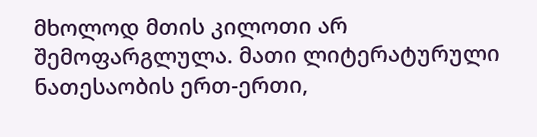მხოლოდ მთის კილოთი არ შემოფარგლულა. მათი ლიტერატურული ნათესაობის ერთ-ერთი,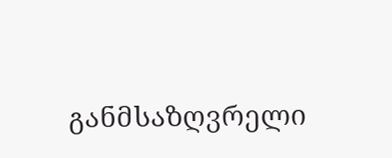განმსაზღვრელი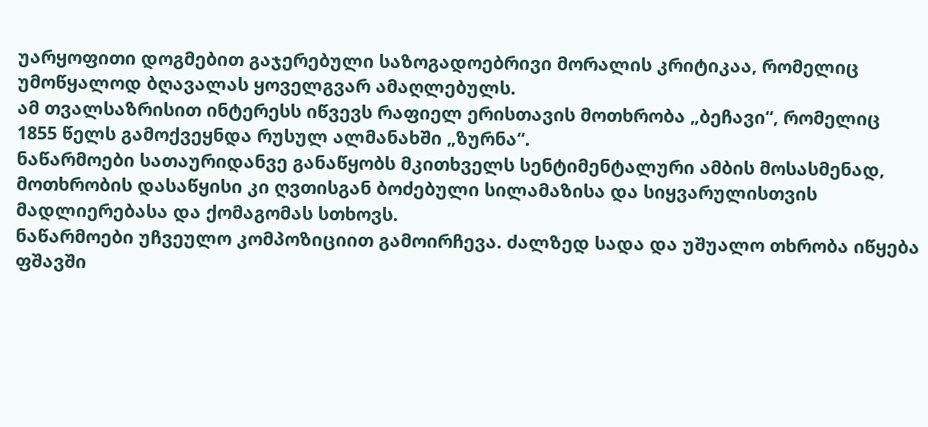უარყოფითი დოგმებით გაჯერებული საზოგადოებრივი მორალის კრიტიკაა, რომელიც უმოწყალოდ ბღავალას ყოველგვარ ამაღლებულს.
ამ თვალსაზრისით ინტერესს იწვევს რაფიელ ერისთავის მოთხრობა „ბეჩავი“, რომელიც 1855 წელს გამოქვეყნდა რუსულ ალმანახში „ზურნა“.
ნაწარმოები სათაურიდანვე განაწყობს მკითხველს სენტიმენტალური ამბის მოსასმენად, მოთხრობის დასაწყისი კი ღვთისგან ბოძებული სილამაზისა და სიყვარულისთვის მადლიერებასა და ქომაგომას სთხოვს.
ნაწარმოები უჩვეულო კომპოზიციით გამოირჩევა. ძალზედ სადა და უშუალო თხრობა იწყება ფშავში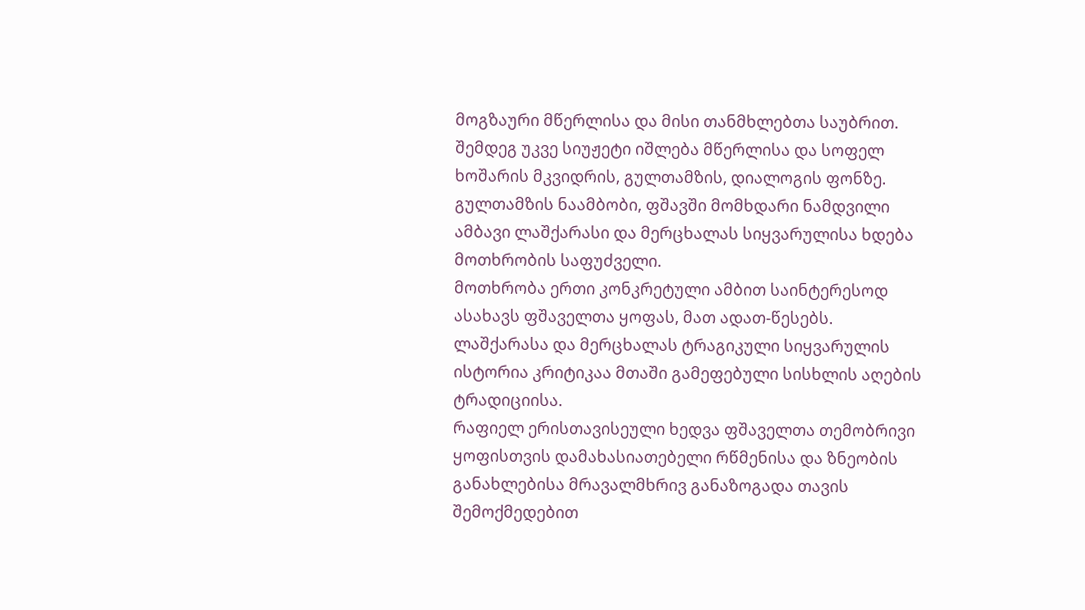მოგზაური მწერლისა და მისი თანმხლებთა საუბრით.
შემდეგ უკვე სიუჟეტი იშლება მწერლისა და სოფელ ხოშარის მკვიდრის, გულთამზის, დიალოგის ფონზე. გულთამზის ნაამბობი, ფშავში მომხდარი ნამდვილი ამბავი ლაშქარასი და მერცხალას სიყვარულისა ხდება მოთხრობის საფუძველი.
მოთხრობა ერთი კონკრეტული ამბით საინტერესოდ ასახავს ფშაველთა ყოფას, მათ ადათ-წესებს.
ლაშქარასა და მერცხალას ტრაგიკული სიყვარულის ისტორია კრიტიკაა მთაში გამეფებული სისხლის აღების ტრადიციისა.
რაფიელ ერისთავისეული ხედვა ფშაველთა თემობრივი ყოფისთვის დამახასიათებელი რწმენისა და ზნეობის განახლებისა მრავალმხრივ განაზოგადა თავის შემოქმედებით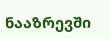ნააზრევში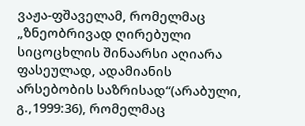ვაჟა-ფშაველამ, რომელმაც „ზნეობრივად ღირებული სიცოცხლის შინაარსი აღიარა ფასეულად, ადამიანის არსებობის საზრისად“(არაბული, გ.,1999:36), რომელმაც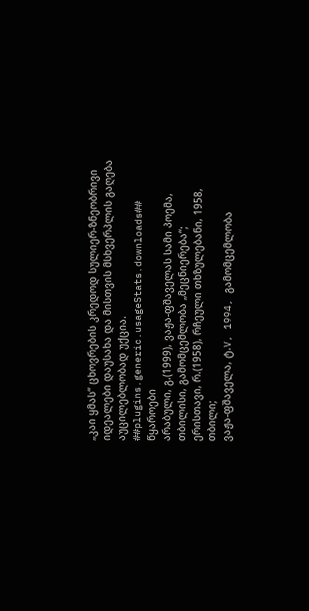„კაი ყმას“ ცხოვრების კრედოდ სულიერ-ზნეობრივი იდეალები დაუსახა და მისთვის მსხვერპლის გაღება აუცილებლობად უქცია.
##plugins.generic.usageStats.downloads##
წყაროები
არაბული, გ.(1999), ვაჟა-ფშაველას სამი პოემა, თბილისი, გამომცემლობა „მეცნიერება“;
ერისთავი, რ.(1958), რჩეული თხზულებანი, 1958, თბილი;
ვაჟა-ფშაველა, ტ.V, 1994, გამომცემლობა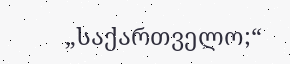„საქართველო;“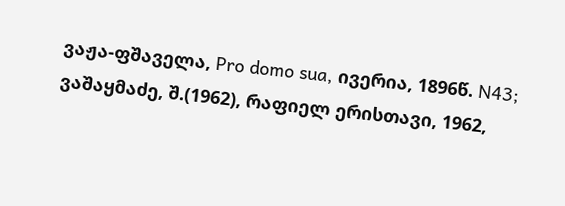ვაჟა-ფშაველა, Pro domo sua, ივერია, 1896წ. N43;
ვაშაყმაძე, შ.(1962), რაფიელ ერისთავი, 1962,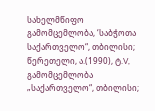სახელმწიფო გამომცემლობა, ‘საბჭოთა საქართველო“, თბილისი;
წერეთელი, ა.(1990), ტ.V, გამომცემლობა „საქართველო“, თბილისი;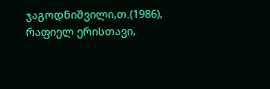ჯაგოდნიშვილი,თ.(1986), რაფიელ ერისთავი,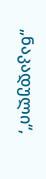„ნაკადული“,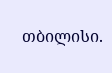თბილისი.